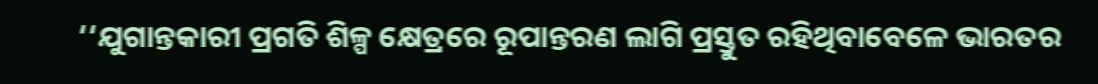‘‘ଯୁଗାନ୍ତକାରୀ ପ୍ରଗତି ଶିଳ୍ପ କ୍ଷେତ୍ରରେ ରୂପାନ୍ତରଣ ଲାଗି ପ୍ରସ୍ତୁତ ରହିଥିବାବେଳେ ଭାରତର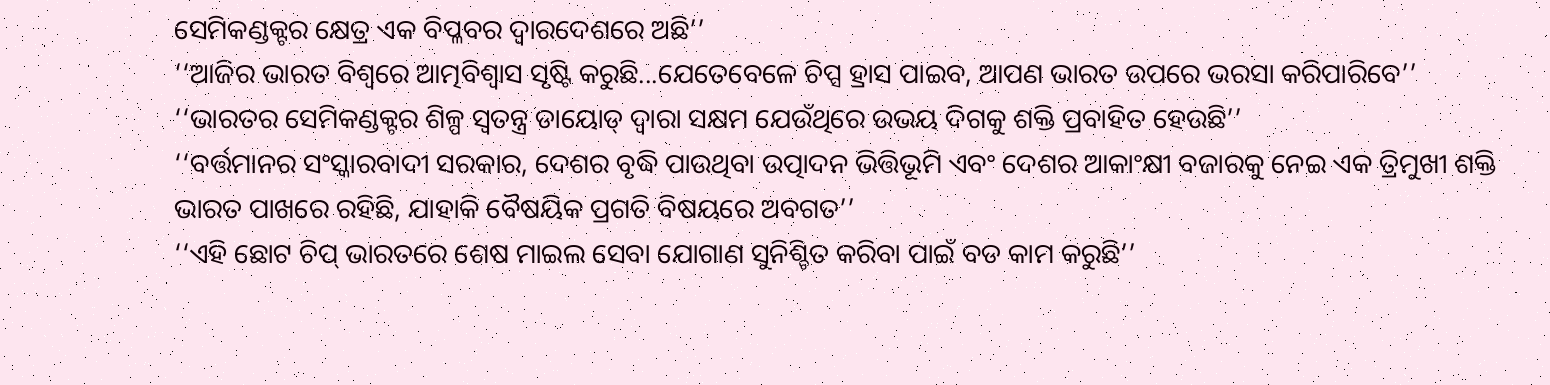ସେମିକଣ୍ଡକ୍ଟର କ୍ଷେତ୍ର ଏକ ବିପ୍ଳବର ଦ୍ୱାରଦେଶରେ ଅଛି’’
‘‘ଆଜିର ଭାରତ ବିଶ୍ୱରେ ଆତ୍ମବିଶ୍ୱାସ ସୃଷ୍ଟି କରୁଛି...ଯେତେବେଳେ ଚିପ୍ସ ହ୍ରାସ ପାଇବ, ଆପଣ ଭାରତ ଉପରେ ଭରସା କରିପାରିବେ’’
‘‘ଭାରତର ସେମିକଣ୍ଡକ୍ଟର ଶିଳ୍ପ ସ୍ୱତନ୍ତ୍ର ଡାୟୋଡ୍‌ ଦ୍ୱାରା ସକ୍ଷମ ଯେଉଁଥିରେ ଉଭୟ ଦିଗକୁ ଶକ୍ତି ପ୍ରବାହିତ ହେଉଛି’’
‘‘ବର୍ତ୍ତମାନର ସଂସ୍କାରବାଦୀ ସରକାର, ଦେଶର ବୃଦ୍ଧି ପାଉଥିବା ଉତ୍ପାଦନ ଭିତ୍ତିଭୂମି ଏବଂ ଦେଶର ଆକାଂକ୍ଷୀ ବଜାରକୁ ନେଇ ଏକ ତ୍ରିମୁଖୀ ଶକ୍ତି ଭାରତ ପାଖରେ ରହିଛି, ଯାହାକି ବୈଷୟିକ ପ୍ରଗତି ବିଷୟରେ ଅବଗତ’’
‘‘ଏହି ଛୋଟ ଚିପ୍ ଭାରତରେ ଶେଷ ମାଇଲ ସେବା ଯୋଗାଣ ସୁନିଶ୍ଚିତ କରିବା ପାଇଁ ବଡ କାମ କରୁଛି’’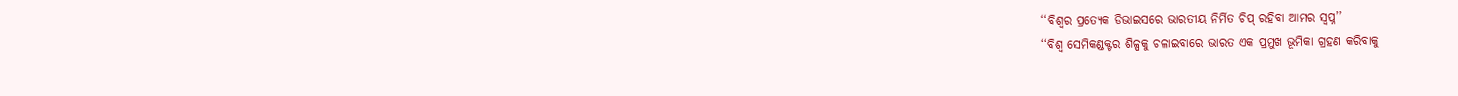‘‘ବିଶ୍ୱର ପ୍ରତ୍ୟେକ ଡିଭାଇସରେ ଭାରତୀୟ ନିର୍ମିତ ଚିପ୍ ରହିବା ଆମର ସ୍ୱପ୍ନ’’
‘‘ବିଶ୍ୱ ସେମିକଣ୍ଡକ୍ଟର ଶିଳ୍ପକୁ ଚଳାଇବାରେ ଭାରତ ଏକ ପ୍ରମୁଖ ଭୂମିକା ଗ୍ରହଣ କରିବାକୁ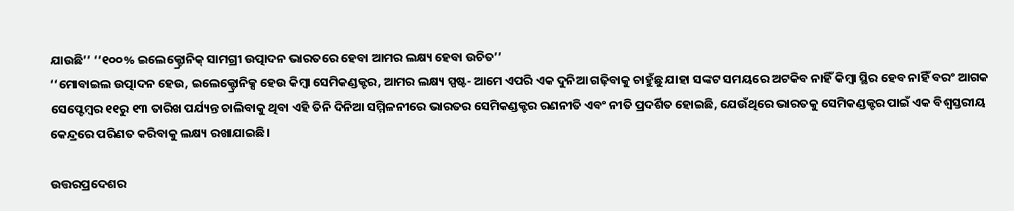ଯାଉଛି’’ ‘‘୧୦୦% ଇଲେକ୍ଟ୍ରୋନିକ୍ ସାମଗ୍ରୀ ଉତ୍ପାଦନ ଭାରତରେ ହେବା ଆମର ଲକ୍ଷ୍ୟ ହେବା ଉଚିତ’’
‘‘ମୋବାଇଲ ଉତ୍ପାଦନ ହେଉ, ଇଲେକ୍ଟ୍ରୋନିକ୍ସ ହେଉ କିମ୍ବା ସେମିକଣ୍ଡକ୍ଟର, ଆମର ଲକ୍ଷ୍ୟ ସ୍ପଷ୍ଟ- ଆମେ ଏପରି ଏକ ଦୁନିଆ ଗଢ଼ିବାକୁ ଚାହୁଁଛୁ ଯାହା ସଙ୍କଟ ସମୟରେ ଅଟକିବ ନାହିଁ କିମ୍ବା ସ୍ଥିର ହେବ ନାହିଁ ବରଂ ଆଗକ
ସେପ୍ଟେମ୍ବର ୧୧ରୁ ୧୩ ତାରିଖ ପର୍ଯ୍ୟନ୍ତ ଚାଲିବାକୁ ଥିବା ଏହି ତିନି ଦିନିଆ ସମ୍ମିଳନୀରେ ଭାରତର ସେମିକଣ୍ଡକ୍ଟର ରଣନୀତି ଏବଂ ନୀତି ପ୍ରଦର୍ଶିତ ହୋଇଛି, ଯେଉଁଥିରେ ଭାରତକୁ ସେମିକଣ୍ଡକ୍ଟର ପାଇଁ ଏକ ବିଶ୍ୱସ୍ତରୀୟ କେନ୍ଦ୍ରରେ ପରିଣତ କରିବାକୁ ଲକ୍ଷ୍ୟ ରଖାଯାଇଛି।

ଉତ୍ତରପ୍ରଦେଶର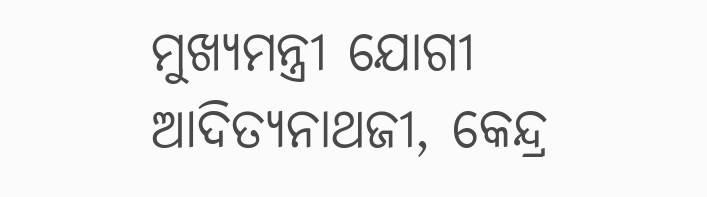ମୁଖ୍ୟମନ୍ତ୍ରୀ ଯୋଗୀ ଆଦିତ୍ୟନାଥଜୀ, କେନ୍ଦ୍ର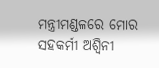ମନ୍ତ୍ରୀମଣ୍ଡଳରେ ମୋର ସହକର୍ମୀ ଅଶ୍ୱିନୀ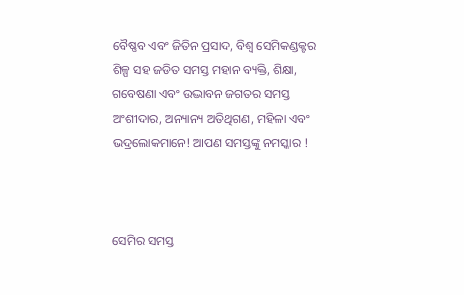ବୈଷ୍ଣବ ଏବଂ ଜିତିନ ପ୍ରସାଦ, ବିଶ୍ୱ ସେମିକଣ୍ଡକ୍ଟର ଶିଳ୍ପ ସହ ଜଡିତ ସମସ୍ତ ମହାନ ବ୍ୟକ୍ତି, ଶିକ୍ଷା, ଗବେଷଣା ଏବଂ ଉଦ୍ଭାବନ ଜଗତର ସମସ୍ତ ଅଂଶୀଦାର, ଅନ୍ୟାନ୍ୟ ଅତିଥିଗଣ, ମହିଳା ଏବଂ ଭଦ୍ରଲୋକମାନେ! ଆପଣ ସମସ୍ତଙ୍କୁ ନମସ୍କାର !



ସେମିର ସମସ୍ତ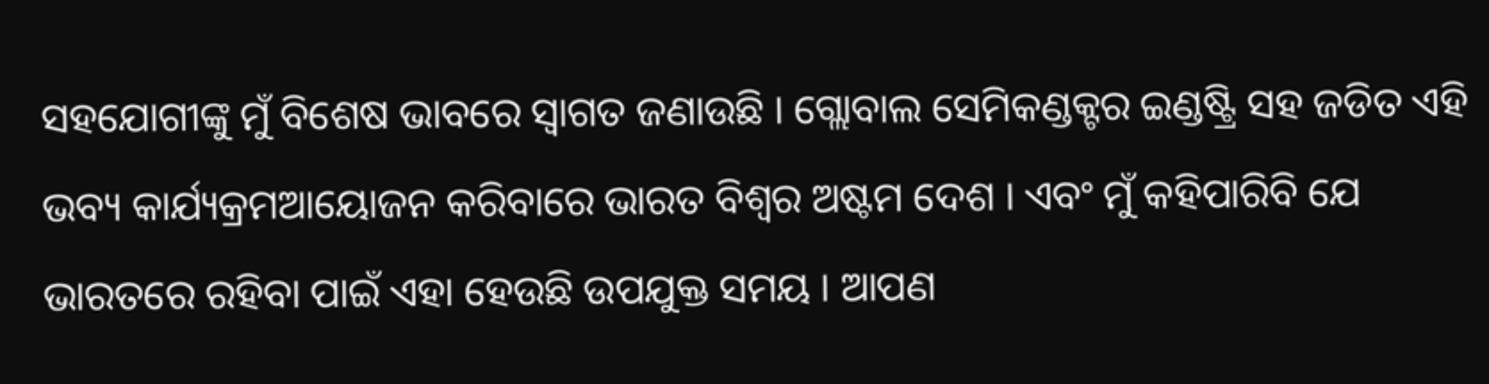ସହଯୋଗୀଙ୍କୁ ମୁଁ ବିଶେଷ ଭାବରେ ସ୍ୱାଗତ ଜଣାଉଛି । ଗ୍ଲୋବାଲ ସେମିକଣ୍ଡକ୍ଟର ଇଣ୍ଡଷ୍ଟ୍ରି ସହ ଜଡିତ ଏହି ଭବ୍ୟ କାର୍ଯ୍ୟକ୍ରମଆୟୋଜନ କରିବାରେ ଭାରତ ବିଶ୍ୱର ଅଷ୍ଟମ ଦେଶ । ଏବଂ ମୁଁ କହିପାରିବି ଯେ ଭାରତରେ ରହିବା ପାଇଁ ଏହା ହେଉଛି ଉପଯୁକ୍ତ ସମୟ । ଆପଣ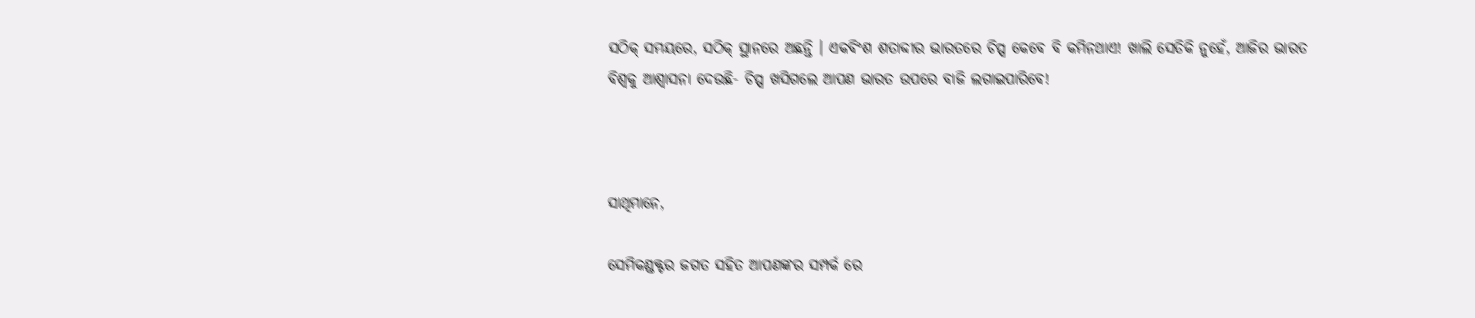ସଠିକ୍ ସମୟରେ, ସଠିକ୍ ସ୍ଥାନରେ ଅଛନ୍ତି । ଏକବିଂଶ ଶତାବ୍ଦୀର ଭାରତରେ ଚିପ୍ସ କେବେ ବି କମିନଥାଏ! ଖାଲି ସେତିକି ନୁହେଁ, ଆଜିର ଭାରତ ବିଶ୍ୱକୁ ଆଶ୍ୱାସନା ଦେଉଛି- ଚିପ୍ସ ଖସିଗଲେ ଆପଣ ଭାରତ ଉପରେ ବାଜି ଲଗାଇପାରିବେ!



ସାଥିମାନେ,

ସେମିକଣ୍ଡକ୍ଟର ଜଗତ ସହିତ ଆପଣଙ୍କର ସମ୍ପର୍କ ରେ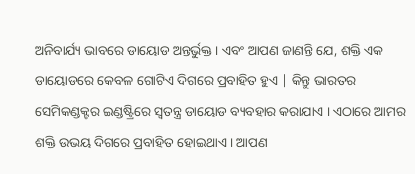ଅନିବାର୍ଯ୍ୟ ଭାବରେ ଡାୟୋଡ ଅନ୍ତର୍ଭୁକ୍ତ । ଏବଂ ଆପଣ ଜାଣନ୍ତି ଯେ, ଶକ୍ତି ଏକ ଡାୟୋଡରେ କେବଳ ଗୋଟିଏ ଦିଗରେ ପ୍ରବାହିତ ହୁଏ | କିନ୍ତୁ ଭାରତର ସେମିକଣ୍ଡକ୍ଟର ଇଣ୍ଡଷ୍ଟ୍ରିରେ ସ୍ୱତନ୍ତ୍ର ଡାୟୋଡ ବ୍ୟବହାର କରାଯାଏ । ଏଠାରେ ଆମର ଶକ୍ତି ଉଭୟ ଦିଗରେ ପ୍ରବାହିତ ହୋଇଥାଏ । ଆପଣ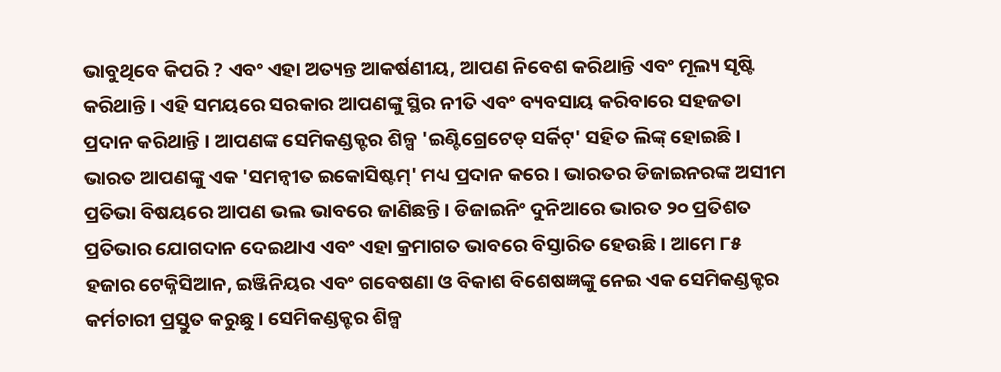ଭାବୁଥିବେ କିପରି ? ଏବଂ ଏହା ଅତ୍ୟନ୍ତ ଆକର୍ଷଣୀୟ, ଆପଣ ନିବେଶ କରିଥାନ୍ତି ଏବଂ ମୂଲ୍ୟ ସୃଷ୍ଟି କରିଥାନ୍ତି । ଏହି ସମୟରେ ସରକାର ଆପଣଙ୍କୁ ସ୍ଥିର ନୀତି ଏବଂ ବ୍ୟବସାୟ କରିବାରେ ସହଜତା ପ୍ରଦାନ କରିଥାନ୍ତି । ଆପଣଙ୍କ ସେମିକଣ୍ଡକ୍ଟର ଶିଳ୍ପ 'ଇଣ୍ଟିଗ୍ରେଟେଡ୍ ସର୍କିଟ୍' ସହିତ ଲିଙ୍କ୍ ହୋଇଛି। ଭାରତ ଆପଣଙ୍କୁ ଏକ 'ସମନ୍ଵୀତ ଇକୋସିଷ୍ଟମ୍' ମଧ୍ୟ ପ୍ରଦାନ କରେ । ଭାରତର ଡିଜାଇନରଙ୍କ ଅସୀମ ପ୍ରତିଭା ବିଷୟରେ ଆପଣ ଭଲ ଭାବରେ ଜାଣିଛନ୍ତି । ଡିଜାଇନିଂ ଦୁନିଆରେ ଭାରତ ୨୦ ପ୍ରତିଶତ ପ୍ରତିଭାର ଯୋଗଦାନ ଦେଇଥାଏ ଏବଂ ଏହା କ୍ରମାଗତ ଭାବରେ ବିସ୍ତାରିତ ହେଉଛି । ଆମେ ୮୫ ହଜାର ଟେକ୍ନିସିଆନ, ଇଞ୍ଜିନିୟର ଏବଂ ଗବେଷଣା ଓ ବିକାଶ ବିଶେଷଜ୍ଞଙ୍କୁ ନେଇ ଏକ ସେମିକଣ୍ଡକ୍ଟର କର୍ମଚାରୀ ପ୍ରସ୍ତୁତ କରୁଛୁ । ସେମିକଣ୍ଡକ୍ଟର ଶିଳ୍ପ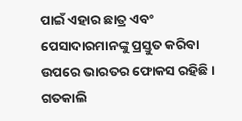ପାଇଁ ଏହାର ଛାତ୍ର ଏବଂ ପେସାଦାରମାନଙ୍କୁ ପ୍ରସ୍ତୁତ କରିବା ଉପରେ ଭାରତର ଫୋକସ ରହିଛି । ଗତକାଲି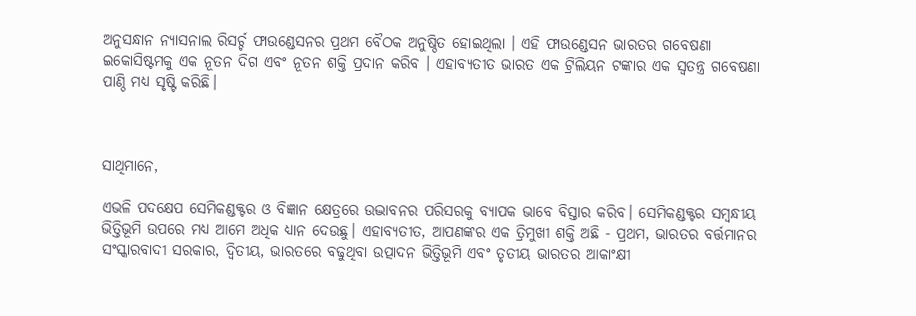ଅନୁସନ୍ଧାନ ନ୍ୟାସନାଲ ରିସର୍ଚ୍ଚ ଫାଉଣ୍ଡେସନର ପ୍ରଥମ ବୈଠକ ଅନୁଷ୍ଠିତ ହୋଇଥିଲା । ଏହି ଫାଉଣ୍ଡେସନ ଭାରତର ଗବେଷଣା ଇକୋସିଷ୍ଟମକୁ ଏକ ନୂତନ ଦିଗ ଏବଂ ନୂତନ ଶକ୍ତି ପ୍ରଦାନ କରିବ । ଏହାବ୍ୟତୀତ ଭାରତ ଏକ ଟ୍ରିଲିୟନ ଟଙ୍କାର ଏକ ସ୍ୱତନ୍ତ୍ର ଗବେଷଣା ପାଣ୍ଠି ମଧ୍ୟ ସୃଷ୍ଟି କରିଛି।



ସାଥିମାନେ,

ଏଭଳି ପଦକ୍ଷେପ ସେମିକଣ୍ଡକ୍ଟର ଓ ବିଜ୍ଞାନ କ୍ଷେତ୍ରରେ ଉଦ୍ଭାବନର ପରିସରକୁ ବ୍ୟାପକ ଭାବେ ବିସ୍ତାର କରିବ। ସେମିକଣ୍ଡକ୍ଟର ସମ୍ବନ୍ଧୀୟ ଭିତ୍ତିଭୂମି ଉପରେ ମଧ୍ୟ ଆମେ ଅଧିକ ଧ୍ୟାନ ଦେଉଛୁ। ଏହାବ୍ୟତୀତ, ଆପଣଙ୍କର ଏକ ତ୍ରିମୁଖୀ ଶକ୍ତି ଅଛି - ପ୍ରଥମ, ଭାରତର ବର୍ତ୍ତମାନର ସଂସ୍କାରବାଦୀ ସରକାର, ଦ୍ୱିତୀୟ, ଭାରତରେ ବଢୁଥିବା ଉତ୍ପାଦନ ଭିତ୍ତିଭୂମି ଏବଂ ତୃତୀୟ ଭାରତର ଆକାଂକ୍ଷୀ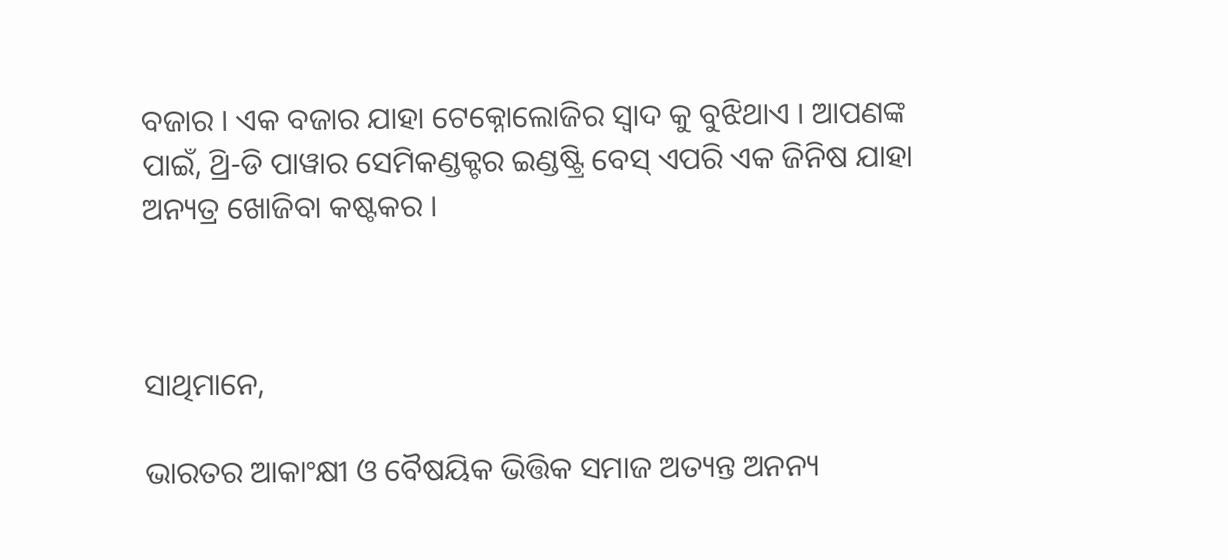ବଜାର । ଏକ ବଜାର ଯାହା ଟେକ୍ନୋଲୋଜିର ସ୍ୱାଦ କୁ ବୁଝିଥାଏ । ଆପଣଙ୍କ ପାଇଁ, ଥ୍ରି-ଡି ପାୱାର ସେମିକଣ୍ଡକ୍ଟର ଇଣ୍ଡଷ୍ଟ୍ରି ବେସ୍ ଏପରି ଏକ ଜିନିଷ ଯାହା ଅନ୍ୟତ୍ର ଖୋଜିବା କଷ୍ଟକର ।



ସାଥିମାନେ,

ଭାରତର ଆକାଂକ୍ଷୀ ଓ ବୈଷୟିକ ଭିତ୍ତିକ ସମାଜ ଅତ୍ୟନ୍ତ ଅନନ୍ୟ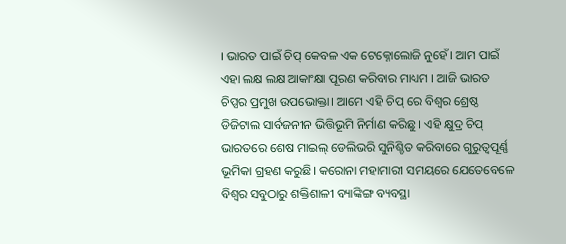। ଭାରତ ପାଇଁ ଚିପ୍ କେବଳ ଏକ ଟେକ୍ନୋଲୋଜି ନୁହେଁ। ଆମ ପାଇଁ ଏହା ଲକ୍ଷ ଲକ୍ଷ ଆକାଂକ୍ଷା ପୂରଣ କରିବାର ମାଧ୍ୟମ । ଆଜି ଭାରତ ଚିପ୍ସର ପ୍ରମୁଖ ଉପଭୋକ୍ତା। ଆମେ ଏହି ଚିପ୍ ରେ ବିଶ୍ୱର ଶ୍ରେଷ୍ଠ ଡିଜିଟାଲ ସାର୍ବଜନୀନ ଭିତ୍ତିଭୂମି ନିର୍ମାଣ କରିଛୁ । ଏହି କ୍ଷୁଦ୍ର ଚିପ୍ ଭାରତରେ ଶେଷ ମାଇଲ୍ ଡେଲିଭରି ସୁନିଶ୍ଚିତ କରିବାରେ ଗୁରୁତ୍ୱପୂର୍ଣ୍ଣ ଭୂମିକା ଗ୍ରହଣ କରୁଛି। କରୋନା ମହାମାରୀ ସମୟରେ ଯେତେବେଳେ ବିଶ୍ୱର ସବୁଠାରୁ ଶକ୍ତିଶାଳୀ ବ୍ୟାଙ୍କିଙ୍ଗ ବ୍ୟବସ୍ଥା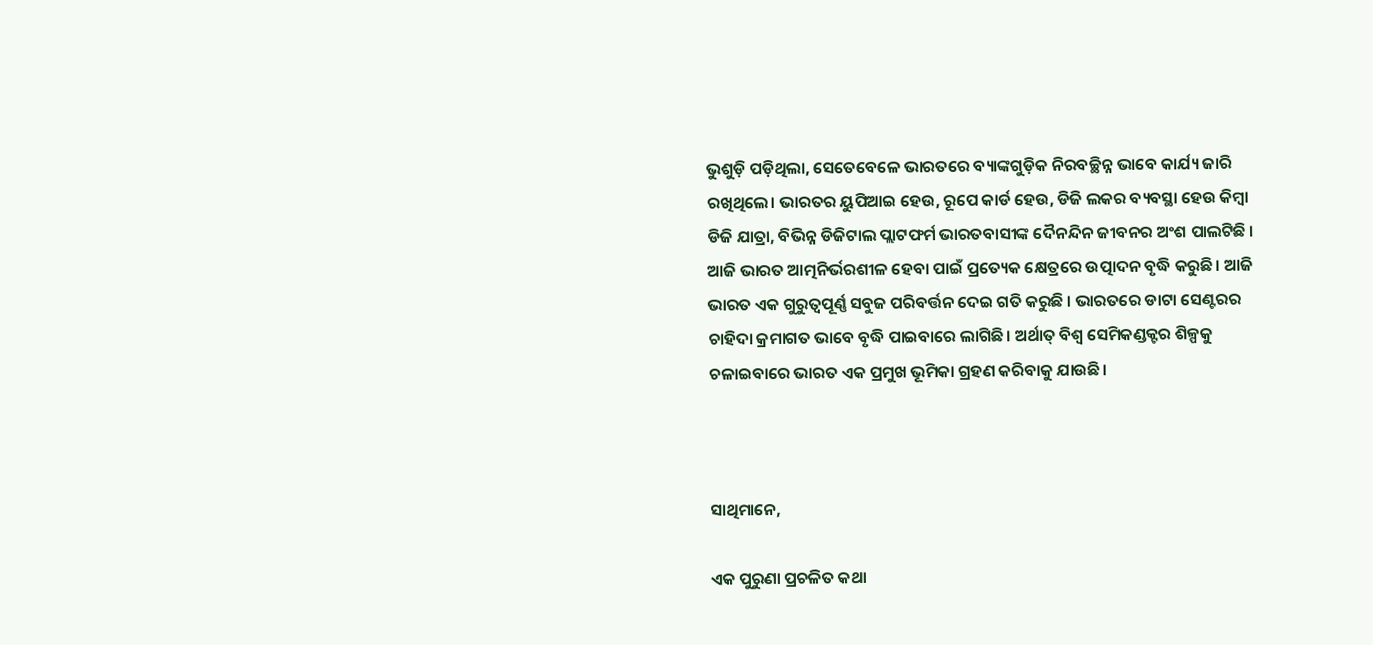ଭୁଶୁଡ଼ି ପଡ଼ିଥିଲା, ସେତେବେଳେ ଭାରତରେ ବ୍ୟାଙ୍କଗୁଡ଼ିକ ନିରବଚ୍ଛିନ୍ନ ଭାବେ କାର୍ଯ୍ୟ ଜାରି ରଖିଥିଲେ। ଭାରତର ୟୁପିଆଇ ହେଉ, ରୂପେ କାର୍ଡ ହେଉ, ଡିଜି ଲକର ବ୍ୟବସ୍ଥା ହେଉ କିମ୍ବା ଡିଜି ଯାତ୍ରା, ବିଭିନ୍ନ ଡିଜିଟାଲ ପ୍ଲାଟଫର୍ମ ଭାରତବାସୀଙ୍କ ଦୈନନ୍ଦିନ ଜୀବନର ଅଂଶ ପାଲଟିଛି । ଆଜି ଭାରତ ଆତ୍ମନିର୍ଭରଶୀଳ ହେବା ପାଇଁ ପ୍ରତ୍ୟେକ କ୍ଷେତ୍ରରେ ଉତ୍ପାଦନ ବୃଦ୍ଧି କରୁଛି। ଆଜି ଭାରତ ଏକ ଗୁରୁତ୍ୱପୂର୍ଣ୍ଣ ସବୁଜ ପରିବର୍ତ୍ତନ ଦେଇ ଗତି କରୁଛି । ଭାରତରେ ଡାଟା ସେଣ୍ଟରର ଚାହିଦା କ୍ରମାଗତ ଭାବେ ବୃଦ୍ଧି ପାଇବାରେ ଲାଗିଛି। ଅର୍ଥାତ୍ ବିଶ୍ୱ ସେମିକଣ୍ଡକ୍ଟର ଶିଳ୍ପକୁ ଚଳାଇବାରେ ଭାରତ ଏକ ପ୍ରମୁଖ ଭୂମିକା ଗ୍ରହଣ କରିବାକୁ ଯାଉଛି।



ସାଥିମାନେ,

ଏକ ପୁରୁଣା ପ୍ରଚଳିତ କଥା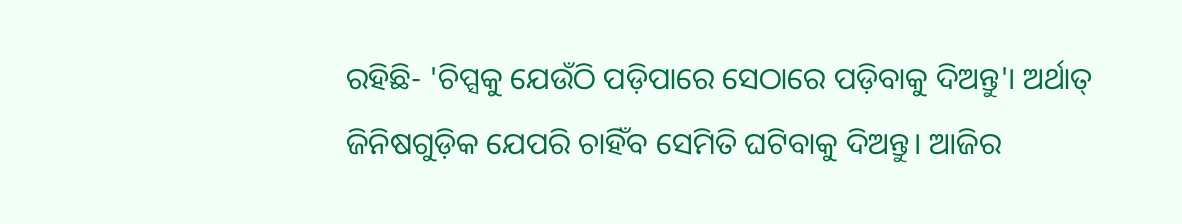ରହିଛି- 'ଚିପ୍ସକୁ ଯେଉଁଠି ପଡ଼ିପାରେ ସେଠାରେ ପଡ଼ିବାକୁ ଦିଅନ୍ତୁ'। ଅର୍ଥାତ୍ ଜିନିଷଗୁଡ଼ିକ ଯେପରି ଚାହିଁବ ସେମିତି ଘଟିବାକୁ ଦିଅନ୍ତୁ। ଆଜିର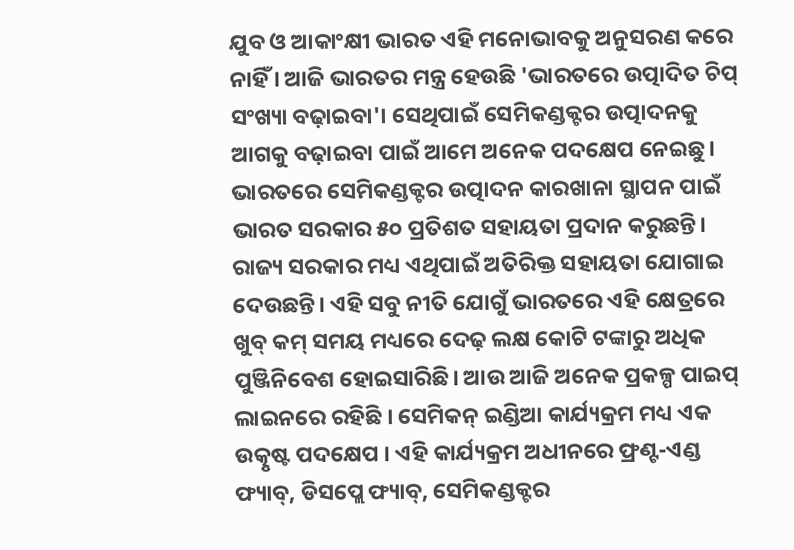ଯୁବ ଓ ଆକାଂକ୍ଷୀ ଭାରତ ଏହି ମନୋଭାବକୁ ଅନୁସରଣ କରେ ନାହିଁ । ଆଜି ଭାରତର ମନ୍ତ୍ର ହେଉଛି 'ଭାରତରେ ଉତ୍ପାଦିତ ଚିପ୍ ସଂଖ୍ୟା ବଢ଼ାଇବା'। ସେଥିପାଇଁ ସେମିକଣ୍ଡକ୍ଟର ଉତ୍ପାଦନକୁ ଆଗକୁ ବଢ଼ାଇବା ପାଇଁ ଆମେ ଅନେକ ପଦକ୍ଷେପ ନେଇଛୁ। ଭାରତରେ ସେମିକଣ୍ଡକ୍ଟର ଉତ୍ପାଦନ କାରଖାନା ସ୍ଥାପନ ପାଇଁ ଭାରତ ସରକାର ୫୦ ପ୍ରତିଶତ ସହାୟତା ପ୍ରଦାନ କରୁଛନ୍ତି। ରାଜ୍ୟ ସରକାର ମଧ୍ୟ ଏଥିପାଇଁ ଅତିରିକ୍ତ ସହାୟତା ଯୋଗାଇ ଦେଉଛନ୍ତି। ଏହି ସବୁ ନୀତି ଯୋଗୁଁ ଭାରତରେ ଏହି କ୍ଷେତ୍ରରେ ଖୁବ୍ କମ୍ ସମୟ ମଧ୍ୟରେ ଦେଢ଼ ଲକ୍ଷ କୋଟି ଟଙ୍କାରୁ ଅଧିକ ପୁଞ୍ଜିନିବେଶ ହୋଇସାରିଛି। ଆଉ ଆଜି ଅନେକ ପ୍ରକଳ୍ପ ପାଇପ୍ ଲାଇନରେ ରହିଛି । ସେମିକନ୍ ଇଣ୍ଡିଆ କାର୍ଯ୍ୟକ୍ରମ ମଧ୍ୟ ଏକ ଉତ୍କୃଷ୍ଟ ପଦକ୍ଷେପ । ଏହି କାର୍ଯ୍ୟକ୍ରମ ଅଧୀନରେ ଫ୍ରଣ୍ଟ-ଏଣ୍ଡ ଫ୍ୟାବ୍, ଡିସପ୍ଲେ ଫ୍ୟାବ୍, ସେମିକଣ୍ଡକ୍ଟର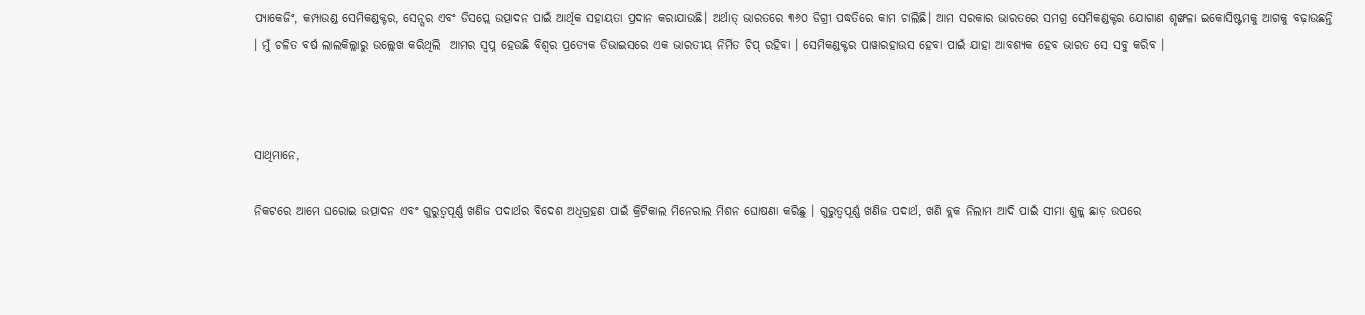ପ୍ୟାକେଜିଂ, କମ୍ପାଉଣ୍ଡ ସେମିକଣ୍ଡକ୍ଟର, ସେନ୍ସର ଏବଂ ଡିସପ୍ଲେ ଉତ୍ପାଦନ ପାଇଁ ଆର୍ଥିକ ସହାୟତା ପ୍ରଦାନ କରାଯାଉଛି। ଅର୍ଥାତ୍ ଭାରତରେ ୩୬୦ ଡିଗ୍ରୀ ପଦ୍ଧତିରେ କାମ ଚାଲିଛି। ଆମ ସରକାର ଭାରତରେ ସମଗ୍ର ସେମିକଣ୍ଡକ୍ଟର ଯୋଗାଣ ଶୃଙ୍ଖଳା ଇକୋସିଷ୍ଟମକୁ ଆଗକୁ ବଢ଼ାଉଛନ୍ତି । ମୁଁ ଚଳିତ ବର୍ଷ ଲାଲକିଲ୍ଲାରୁ ଉଲ୍ଲେଖ କରିଥିଲି  ଆମର ସ୍ୱପ୍ନ ହେଉଛି ବିଶ୍ୱର ପ୍ରତ୍ୟେକ ଡିଭାଇସରେ ଏକ ଭାରତୀୟ ନିର୍ମିତ ଚିପ୍ ରହିବା । ସେମିକଣ୍ଡକ୍ଟର ପାୱାରହାଉସ ହେବା ପାଇଁ ଯାହା ଆବଶ୍ୟକ ହେବ ଭାରତ ସେ ସବୁ କରିବ ।



ସାଥିମାନେ,

ନିକଟରେ ଆମେ ଘରୋଇ ଉତ୍ପାଦନ ଏବଂ ଗୁରୁତ୍ୱପୂର୍ଣ୍ଣ ଖଣିଜ ପଦାର୍ଥର ବିଦେଶ ଅଧିଗ୍ରହଣ ପାଇଁ କ୍ରିଟିକାଲ ମିନେରାଲ ମିଶନ ଘୋଷଣା କରିଛୁ । ଗୁରୁତ୍ୱପୂର୍ଣ୍ଣ ଖଣିଜ ପଦାର୍ଥ, ଖଣି ବ୍ଲକ ନିଲାମ ଆଦି ପାଇଁ ସୀମା ଶୁଳ୍କ ଛାଡ଼ ଉପରେ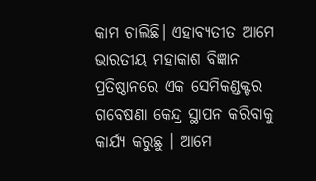କାମ ଚାଲିଛି। ଏହାବ୍ୟତୀତ ଆମେ ଭାରତୀୟ ମହାକାଶ ବିଜ୍ଞାନ ପ୍ରତିଷ୍ଠାନରେ ଏକ ସେମିକଣ୍ଡକ୍ଟର ଗବେଷଣା କେନ୍ଦ୍ର ସ୍ଥାପନ କରିବାକୁ କାର୍ଯ୍ୟ କରୁଛୁ । ଆମେ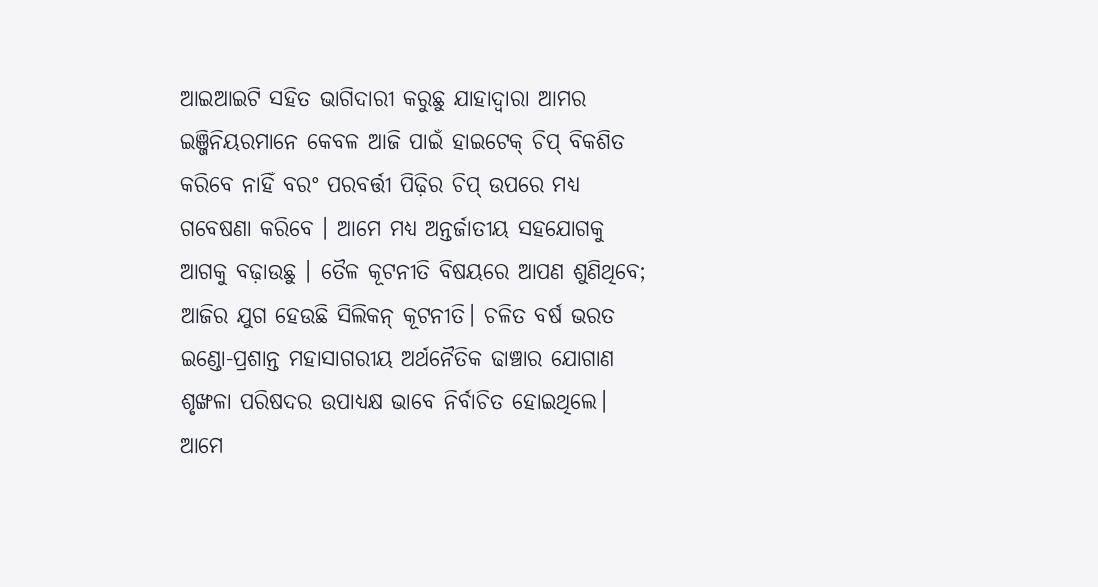ଆଇଆଇଟି ସହିତ ଭାଗିଦାରୀ କରୁଛୁ ଯାହାଦ୍ୱାରା ଆମର ଇଞ୍ଜିନିୟରମାନେ କେବଳ ଆଜି ପାଇଁ ହାଇଟେକ୍ ଚିପ୍ ବିକଶିତ କରିବେ ନାହିଁ ବରଂ ପରବର୍ତ୍ତୀ ପିଢ଼ିର ଚିପ୍ ଉପରେ ମଧ୍ୟ ଗବେଷଣା କରିବେ । ଆମେ ମଧ୍ୟ ଅନ୍ତର୍ଜାତୀୟ ସହଯୋଗକୁ ଆଗକୁ ବଢ଼ାଉଛୁ । ତୈଳ କୂଟନୀତି ବିଷୟରେ ଆପଣ ଶୁଣିଥିବେ; ଆଜିର ଯୁଗ ହେଉଛି ସିଲିକନ୍ କୂଟନୀତି। ଚଳିତ ବର୍ଷ ଭରତ ଇଣ୍ଡୋ-ପ୍ରଶାନ୍ତ ମହାସାଗରୀୟ ଅର୍ଥନୈତିକ ଢାଞ୍ଚାର ଯୋଗାଣ ଶୃଙ୍ଖଳା ପରିଷଦର ଉପାଧ୍ୟକ୍ଷ ଭାବେ ନିର୍ବାଚିତ ହୋଇଥିଲେ। ଆମେ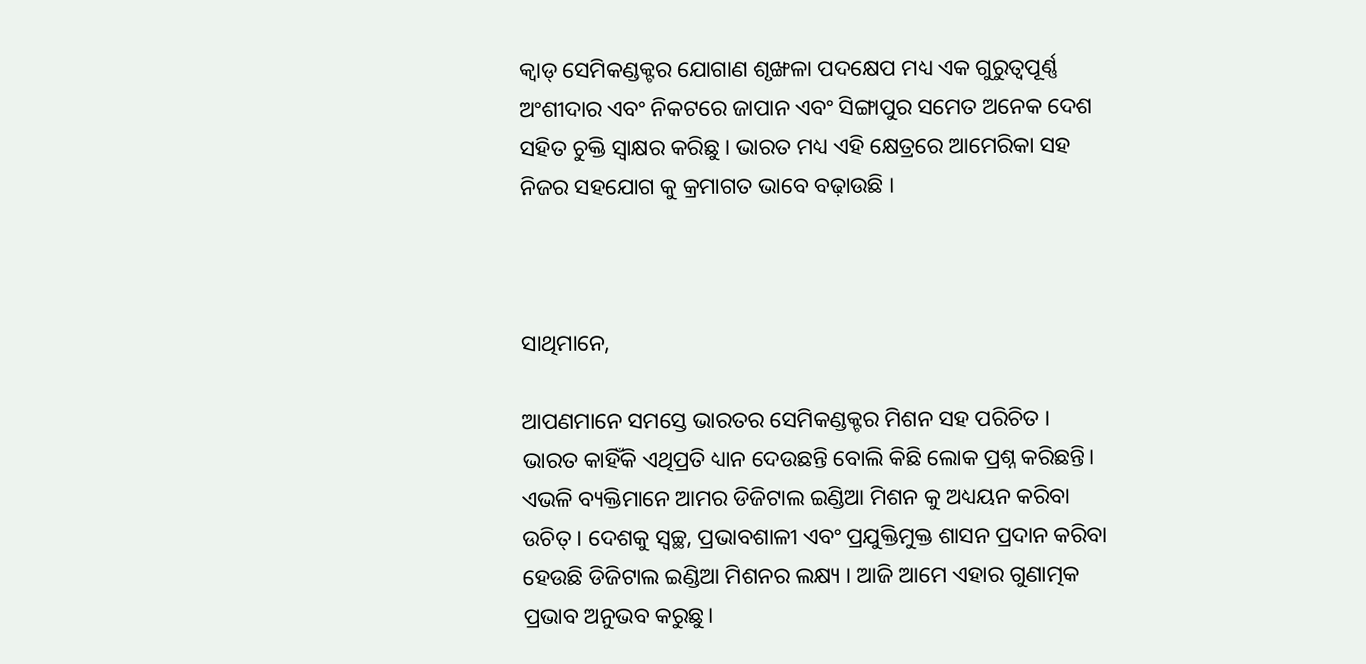କ୍ୱାଡ୍ ସେମିକଣ୍ଡକ୍ଟର ଯୋଗାଣ ଶୃଙ୍ଖଳା ପଦକ୍ଷେପ ମଧ୍ୟ ଏକ ଗୁରୁତ୍ୱପୂର୍ଣ୍ଣ ଅଂଶୀଦାର ଏବଂ ନିକଟରେ ଜାପାନ ଏବଂ ସିଙ୍ଗାପୁର ସମେତ ଅନେକ ଦେଶ ସହିତ ଚୁକ୍ତି ସ୍ୱାକ୍ଷର କରିଛୁ । ଭାରତ ମଧ୍ୟ ଏହି କ୍ଷେତ୍ରରେ ଆମେରିକା ସହ ନିଜର ସହଯୋଗ କୁ କ୍ରମାଗତ ଭାବେ ବଢ଼ାଉଛି ।



ସାଥିମାନେ,

ଆପଣମାନେ ସମସ୍ତେ ଭାରତର ସେମିକଣ୍ଡକ୍ଟର ମିଶନ ସହ ପରିଚିତ । ଭାରତ କାହିଁକି ଏଥିପ୍ରତି ଧ୍ୟାନ ଦେଉଛନ୍ତି ବୋଲି କିଛି ଲୋକ ପ୍ରଶ୍ନ କରିଛନ୍ତି। ଏଭଳି ବ୍ୟକ୍ତିମାନେ ଆମର ଡିଜିଟାଲ ଇଣ୍ଡିଆ ମିଶନ କୁ ଅଧ୍ୟୟନ କରିବା ଉଚିତ୍ । ଦେଶକୁ ସ୍ୱଚ୍ଛ, ପ୍ରଭାବଶାଳୀ ଏବଂ ପ୍ରଯୁକ୍ତିମୁକ୍ତ ଶାସନ ପ୍ରଦାନ କରିବା ହେଉଛି ଡିଜିଟାଲ ଇଣ୍ଡିଆ ମିଶନର ଲକ୍ଷ୍ୟ । ଆଜି ଆମେ ଏହାର ଗୁଣାତ୍ମକ ପ୍ରଭାବ ଅନୁଭବ କରୁଛୁ।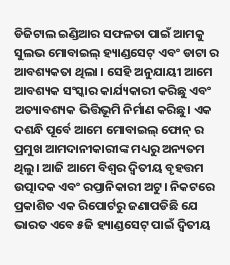ଡିଜିଟାଲ ଇଣ୍ଡିଆର ସଫଳତା ପାଇଁ ଆମକୁ ସୁଲଭ ମୋବାଇଲ୍ ହ୍ୟାଣ୍ଡସେଟ୍ ଏବଂ ଡାଟା ର ଆବଶ୍ୟକତା ଥିଲା । ସେହି ଅନୁଯାୟୀ ଆମେ ଆବଶ୍ୟକ ସଂସ୍କାର କାର୍ଯ୍ୟକାରୀ କରିଛୁ ଏବଂ ଅତ୍ୟାବଶ୍ୟକ ଭିତ୍ତିଭୂମି ନିର୍ମାଣ କରିଛୁ। ଏକ ଦଶନ୍ଧି ପୂର୍ବେ ଆମେ ମୋବାଇଲ୍ ଫୋନ୍ ର ପ୍ରମୁଖ ଆମଦାନୀକାରୀଙ୍କ ମଧ୍ୟରୁ ଅନ୍ୟତମ ଥିଲୁ। ଆଜି ଆମେ ବିଶ୍ୱର ଦ୍ୱିତୀୟ ବୃହତ୍ତମ ଉତ୍ପାଦକ ଏବଂ ରପ୍ତାନିକାରୀ ଅଟୁ। ନିକଟରେ ପ୍ରକାଶିତ ଏକ ରିପୋର୍ଟରୁ ଜଣାପଡିଛି ଯେ ଭାରତ ଏବେ ୫ଜି ହ୍ୟାଣ୍ଡସେଟ୍ ପାଇଁ ଦ୍ୱିତୀୟ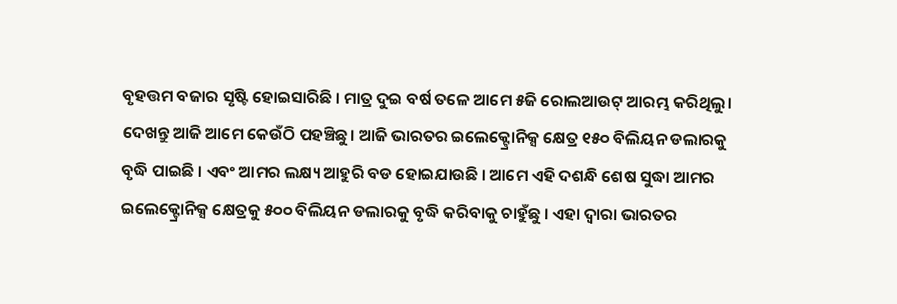ବୃହତ୍ତମ ବଜାର ସୃଷ୍ଟି ହୋଇସାରିଛି । ମାତ୍ର ଦୁଇ ବର୍ଷ ତଳେ ଆମେ ୫ଜି ରୋଲଆଉଟ୍ ଆରମ୍ଭ କରିଥିଲୁ। ଦେଖନ୍ତୁ ଆଜି ଆମେ କେଉଁଠି ପହଞ୍ଚିଛୁ। ଆଜି ଭାରତର ଇଲେକ୍ଟ୍ରୋନିକ୍ସ କ୍ଷେତ୍ର ୧୫୦ ବିଲିୟନ ଡଲାରକୁ ବୃଦ୍ଧି ପାଇଛି । ଏବଂ ଆମର ଲକ୍ଷ୍ୟ ଆହୁରି ବଡ ହୋଇଯାଉଛି । ଆମେ ଏହି ଦଶନ୍ଧି ଶେଷ ସୁଦ୍ଧା ଆମର ଇଲେକ୍ଟ୍ରୋନିକ୍ସ କ୍ଷେତ୍ରକୁ ୫୦୦ ବିଲିୟନ ଡଲାରକୁ ବୃଦ୍ଧି କରିବାକୁ ଚାହୁଁଛୁ । ଏହା ଦ୍ୱାରା ଭାରତର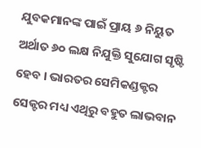ଯୁବକମାନଙ୍କ ପାଇଁ ପ୍ରାୟ ୬ ନିୟୁତ ଅର୍ଥାତ ୬୦ ଲକ୍ଷ ନିଯୁକ୍ତି ସୁଯୋଗ ସୃଷ୍ଟି ହେବ । ଭାରତର ସେମିକଣ୍ଡକ୍ଟର ସେକ୍ଟର ମଧ୍ୟ ଏଥିରୁ ବହୁତ ଲାଭବାନ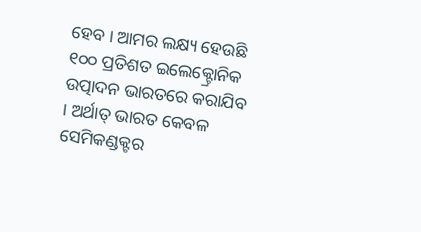ହେବ । ଆମର ଲକ୍ଷ୍ୟ ହେଉଛି ୧୦୦ ପ୍ରତିଶତ ଇଲେକ୍ଟ୍ରୋନିକ ଉତ୍ପାଦନ ଭାରତରେ କରାଯିବ । ଅର୍ଥାତ୍ ଭାରତ କେବଳ ସେମିକଣ୍ଡକ୍ଟର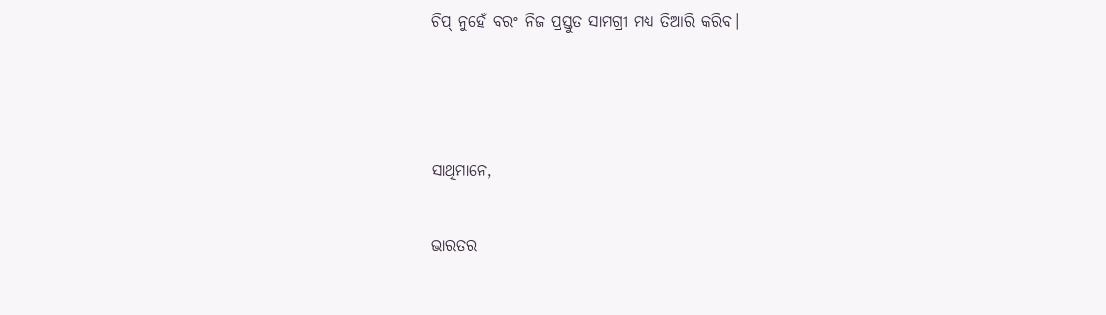ଚିପ୍ ନୁହେଁ ବରଂ ନିଜ ପ୍ରସ୍ତୁତ ସାମଗ୍ରୀ ମଧ୍ୟ ତିଆରି କରିବ।



ସାଥିମାନେ,

ଭାରତର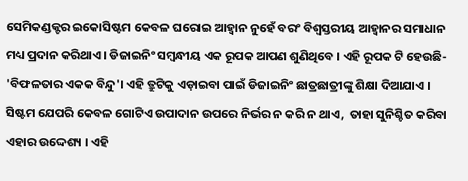ସେମିକଣ୍ଡକ୍ଟର ଇକୋସିଷ୍ଟମ କେବଳ ଘରୋଇ ଆହ୍ୱାନ ନୁହେଁ ବରଂ ବିଶ୍ୱସ୍ତରୀୟ ଆହ୍ୱାନର ସମାଧାନ ମଧ୍ୟ ପ୍ରଦାନ କରିଥାଏ । ଡିଜାଇନିଂ ସମ୍ବନ୍ଧୀୟ ଏକ ରୂପକ ଆପଣ ଶୁଣିଥିବେ । ଏହି ରୂପକ ଟି ହେଉଛି- 'ବିଫଳତାର ଏକକ ବିନ୍ଦୁ'। ଏହି ତ୍ରୁଟିକୁ ଏଡ଼ାଇବା ପାଇଁ ଡିଜାଇନିଂ ଛାତ୍ରଛାତ୍ରୀଙ୍କୁ ଶିକ୍ଷା ଦିଆଯାଏ । ସିଷ୍ଟମ ଯେପରି କେବଳ ଗୋଟିଏ ଉପାଦାନ ଉପରେ ନିର୍ଭର ନ କରି ନ ଥାଏ,  ତାହା ସୁନିଶ୍ଚିତ କରିବା ଏହାର ଉଦ୍ଦେଶ୍ୟ । ଏହି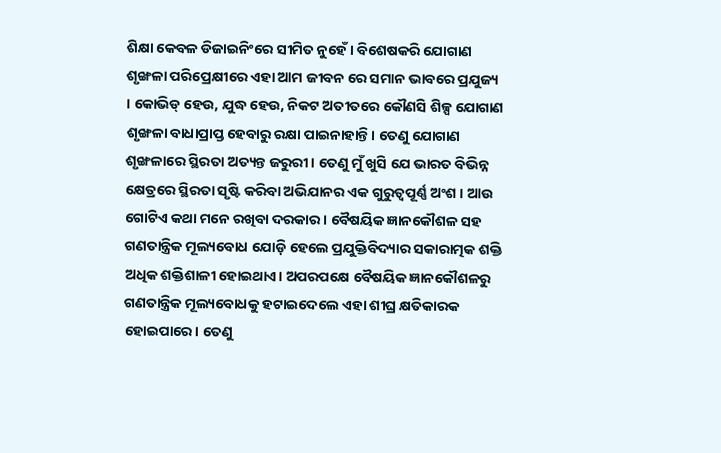ଶିକ୍ଷା କେବଳ ଡିଜାଇନିଂରେ ସୀମିତ ନୁହେଁ । ବିଶେଷକରି ଯୋଗାଣ ଶୃଙ୍ଖଳା ପରିପ୍ରେକ୍ଷୀରେ ଏହା ଆମ ଜୀବନ ରେ ସମାନ ଭାବରେ ପ୍ରଯୁଜ୍ୟ । କୋଭିଡ୍ ହେଉ, ଯୁଦ୍ଧ ହେଉ, ନିକଟ ଅତୀତରେ କୌଣସି ଶିଳ୍ପ ଯୋଗାଣ ଶୃଙ୍ଖଳା ବାଧାପ୍ରାପ୍ତ ହେବାରୁ ରକ୍ଷା ପାଇନାହାନ୍ତି। ତେଣୁ ଯୋଗାଣ ଶୃଙ୍ଖଳାରେ ସ୍ଥିରତା ଅତ୍ୟନ୍ତ ଜରୁରୀ। ତେଣୁ ମୁଁ ଖୁସି ଯେ ଭାରତ ବିଭିନ୍ନ କ୍ଷେତ୍ରରେ ସ୍ଥିରତା ସୃଷ୍ଟି କରିବା ଅଭିଯାନର ଏକ ଗୁରୁତ୍ୱପୂର୍ଣ୍ଣ ଅଂଶ । ଆଉ ଗୋଟିଏ କଥା ମନେ ରଖିବା ଦରକାର । ବୈଷୟିକ ଜ୍ଞାନକୌଶଳ ସହ ଗଣତାନ୍ତ୍ରିକ ମୂଲ୍ୟବୋଧ ଯୋଡ଼ି ହେଲେ ପ୍ରଯୁକ୍ତିବିଦ୍ୟାର ସକାରାତ୍ମକ ଶକ୍ତି ଅଧିକ ଶକ୍ତିଶାଳୀ ହୋଇଥାଏ। ଅପରପକ୍ଷେ ବୈଷୟିକ ଜ୍ଞାନକୌଶଳରୁ ଗଣତାନ୍ତ୍ରିକ ମୂଲ୍ୟବୋଧକୁ ହଟାଇଦେଲେ ଏହା ଶୀଘ୍ର କ୍ଷତିକାରକ ହୋଇପାରେ। ତେଣୁ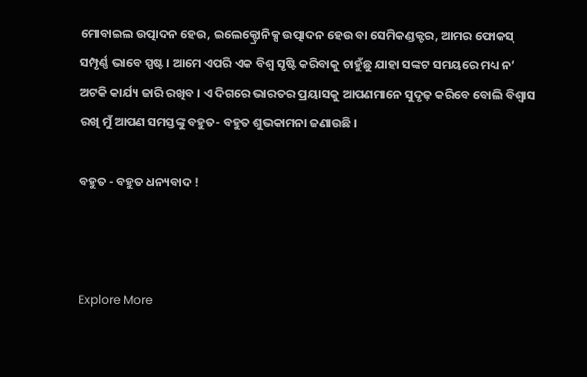ମୋବାଇଲ ଉତ୍ପାଦନ ହେଉ, ଇଲେକ୍ଟ୍ରୋନିକ୍ସ ଉତ୍ପାଦନ ହେଉ ବା ସେମିକଣ୍ଡକ୍ଟର, ଆମର ଫୋକସ୍ ସମ୍ପୃର୍ଣ୍ଣ ଭାବେ ସ୍ପଷ୍ଟ। ଆମେ ଏପରି ଏକ ବିଶ୍ୱ ସୃଷ୍ଟି କରିବାକୁ ଚାହୁଁଛୁ ଯାହା ସଙ୍କଟ ସମୟରେ ମଧ୍ୟ ନ’ ଅଟକି କାର୍ଯ୍ୟ ଜାରି ରଖିବ । ଏ ଦିଗରେ ଭାରତର ପ୍ରୟାସକୁ ଆପଣମାନେ ସୁଦୃଢ଼ କରିବେ ବୋଲି ବିଶ୍ୱାସ ରଖି ମୁଁ ଆପଣ ସମସ୍ତଙ୍କୁ ବହୁତ- ବହୁତ ଶୁଭକାମନା ଜଣାଉଛି ।

ବହୁତ - ବହୁତ ଧନ୍ୟବାଦ !



Explore More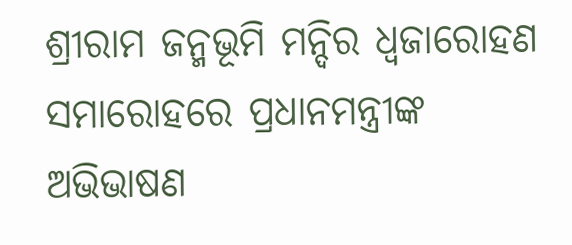ଶ୍ରୀରାମ ଜନ୍ମଭୂମି ମନ୍ଦିର ଧ୍ଵଜାରୋହଣ ସମାରୋହରେ ପ୍ରଧାନମନ୍ତ୍ରୀଙ୍କ ଅଭିଭାଷଣ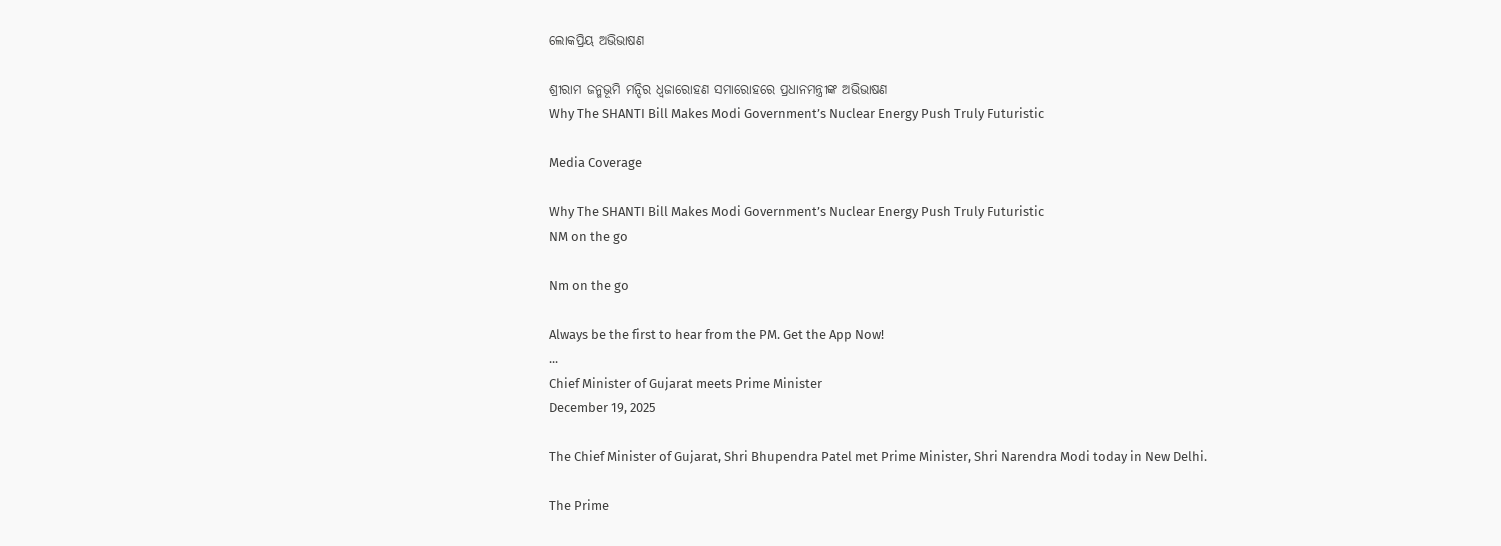ଲୋକପ୍ରିୟ ଅଭିଭାଷଣ

ଶ୍ରୀରାମ ଜନ୍ମଭୂମି ମନ୍ଦିର ଧ୍ଵଜାରୋହଣ ସମାରୋହରେ ପ୍ରଧାନମନ୍ତ୍ରୀଙ୍କ ଅଭିଭାଷଣ
Why The SHANTI Bill Makes Modi Government’s Nuclear Energy Push Truly Futuristic

Media Coverage

Why The SHANTI Bill Makes Modi Government’s Nuclear Energy Push Truly Futuristic
NM on the go

Nm on the go

Always be the first to hear from the PM. Get the App Now!
...
Chief Minister of Gujarat meets Prime Minister
December 19, 2025

The Chief Minister of Gujarat, Shri Bhupendra Patel met Prime Minister, Shri Narendra Modi today in New Delhi.

The Prime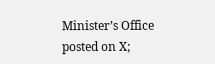Minister’s Office posted on X;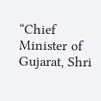“Chief Minister of Gujarat, Shri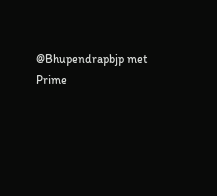@Bhupendrapbjp met Prime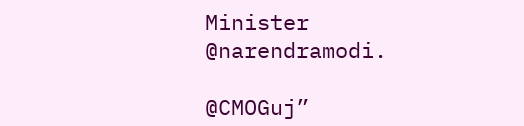Minister @narendramodi.

@CMOGuj”